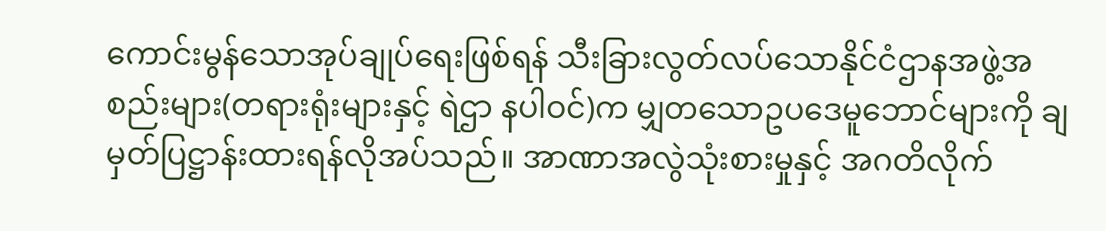ကောင်းမွန်သောအုပ်ချုပ်ရေးဖြစ်ရန် သီးခြားလွတ်လပ်သောနိုင်ငံဌာနအဖွဲ့အစည်းများ(တရားရုံးများနှင့် ရဲဌာ နပါဝင်)က မျှတသောဥပဒေမူဘောင်များကို ချမှတ်ပြဋ္ဌာန်းထားရန်လိုအပ်သည်။ အာဏာအလွဲသုံးစားမှုနှင့် အဂတိလိုက်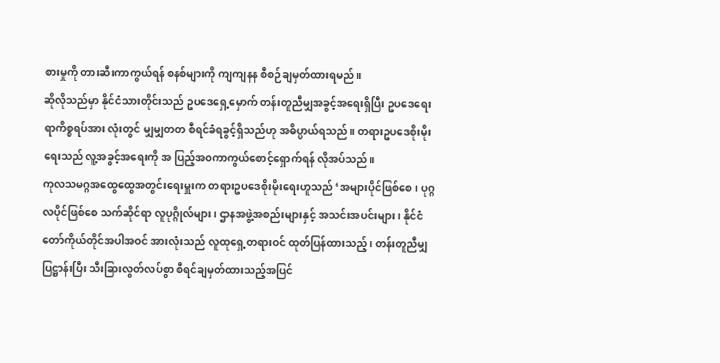စားမှုကို တားဆီးကာကွယ်ရန် စနစ်များကို ကျကျနန စီစဉ်ချမှတ်ထားရမည်။
ဆိုလိုသည်မှာ နိုင်ငံသားတိုင်းသည် ဥပဒေရှေ့မှောက် တန်းတူညီမျှအခွင့်အရေးရှိပြီး ဥပဒေရေးရာကိစ္စရပ်အား လုံးတွင် မျှမျှတတ စီရင်ခံရခွင့်ရှိသည်ဟု အဓိပ္ပာယ်ရသည်။ တရားဥပဒေစိုးမိုးရေးသည် လူ့အခွင့်အရေးကို အ ပြည့်အ၀ကာကွယ်စောင့်ရှောက်ရန် လိုအပ်သည်။
ကုလသမဂ္ဂအထွေထွေအတွင်းရေးမှူးက တရားဥပဒေစိုးမိုးရေးဟူသည် ‘အများပိုင်ဖြစ်စေ၊ ပုဂ္ဂလပိုင်ဖြစ်စေ သက်ဆိုင်ရာ လူပုဂ္ဂိုလ်များ၊ ဌာနအဖွဲ့အစည်းများနှင့် အသင်းအပင်းများ၊ နိုင်ငံတော်ကိုယ်တိုင်အပါအဝင် အားလုံးသည် လူထုရှေ့တရားဝင် ထုတ်ပြန်ထားသည့်၊ တန်းတူညီမျှပြဋ္ဌာန်းပြီး သီးခြားလွတ်လပ်စွာ စီရင်ချမှတ်ထားသည့်အပြင်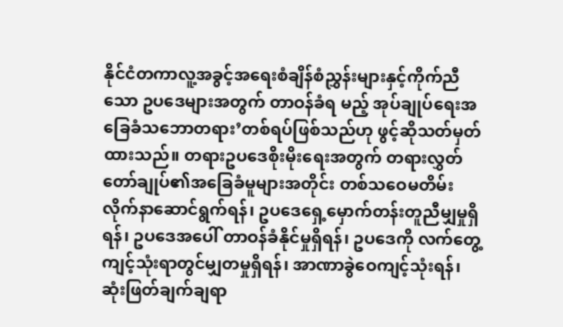နိုင်ငံတကာလူ့အခွင့်အရေးစံချိန်စံညွှန်းများနှင့်ကိုက်ညီသော ဥပဒေများအတွက် တာဝန်ခံရ မည့် အုပ်ချုပ်ရေးအခြေခံသဘောတရား’တစ်ရပ်ဖြစ်သည်ဟု ဖွင့်ဆိုသတ်မှတ်ထားသည်။ တရားဥပဒေစိုးမိုးရေးအတွက် တရားလွှတ်တော်ချုပ်၏အခြေခံမူများအတိုင်း တစ်သဝေမတိမ်းလိုက်နာဆောင်ရွက်ရန်၊ ဥပဒေရှေ့မှောက်တန်းတူညီမျှမှုရှိရန်၊ ဥပဒေအပေါ် တာဝန်ခံနိုင်မှုရှိရန်၊ ဥပဒေကို လက်တွေ့ကျင့်သုံးရာတွင်မျှတမှုရှိရန်၊ အာဏာခွဲဝေကျင့်သုံးရန်၊ ဆုံးဖြတ်ချက်ချရာ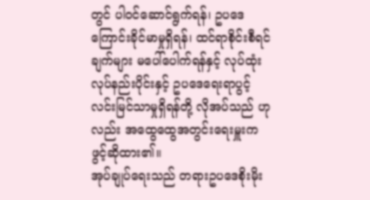တွင် ပါဝင်ဆောင်ရွက်ရန်၊ ဥပဒေကြောင်းခိုင်မာမှုရှိရန်၊ ထင်ရာစိုင်းစီရင်ချက်များ မပေါ်ပေါက်ရန်နှင့် လုပ်ထုံးလုပ်နည်းပိုင်းနှင့် ဥပဒေရေးရာပွင့်လင်းမြင်သာမှုရှိရန်တို့ လိုအပ်သည် ဟုလည်း အထွေထွေအတွင်းရေးမှူးက ဖွင့်ဆိုထား၏။
အုပ်ချုပ်ရေးသည် တရားဥပဒေစိုးမိုး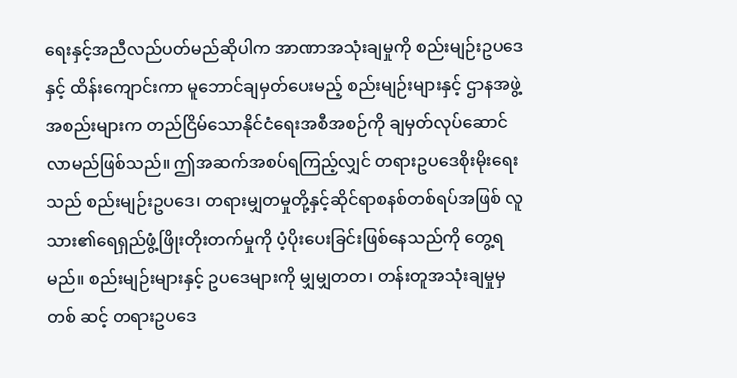ရေးနှင့်အညီလည်ပတ်မည်ဆိုပါက အာဏာအသုံးချမှုကို စည်းမျဉ်းဥပဒေ နှင့် ထိန်းကျောင်းကာ မူဘောင်ချမှတ်ပေးမည့် စည်းမျဉ်းများနှင့် ဌာနအဖွဲ့အစည်းများက တည်ငြိမ်သောနိုင်ငံရေးအစီအစဉ်ကို ချမှတ်လုပ်ဆောင်လာမည်ဖြစ်သည်။ ဤအဆက်အစပ်ရကြည့်လျှင် တရားဥပဒေစိုးမိုးရေး သည် စည်းမျဉ်းဥပဒေ၊ တရားမျှတမှုတို့နှင့်ဆိုင်ရာစနစ်တစ်ရပ်အဖြစ် လူသား၏ရေရှည်ဖွံ့ဖြိုးတိုးတက်မှုကို ပံ့ပိုးပေးခြင်းဖြစ်နေသည်ကို တွေ့ရမည်။ စည်းမျဉ်းများနှင့် ဥပဒေများကို မျှမျှတတ၊ တန်းတူအသုံးချမှုမှတစ် ဆင့် တရားဥပဒေ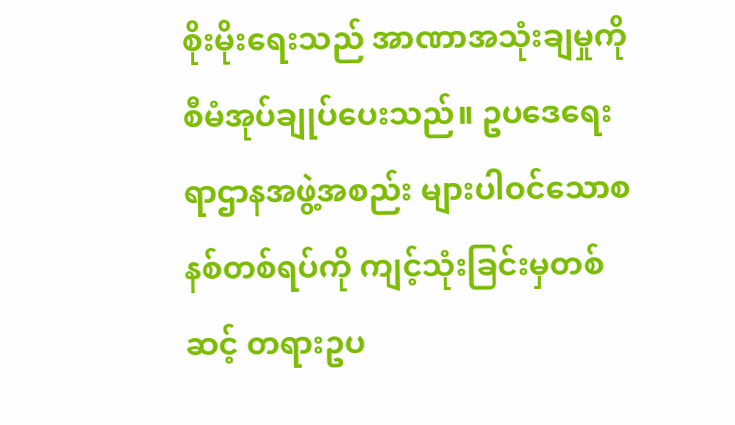စိုးမိုးရေးသည် အာဏာအသုံးချမှုကို စီမံအုပ်ချုပ်ပေးသည်။ ဥပဒေရေးရာဌာနအဖွဲ့အစည်း များပါဝင်သောစနစ်တစ်ရပ်ကို ကျင့်သုံးခြင်းမှတစ်ဆင့် တရားဥပ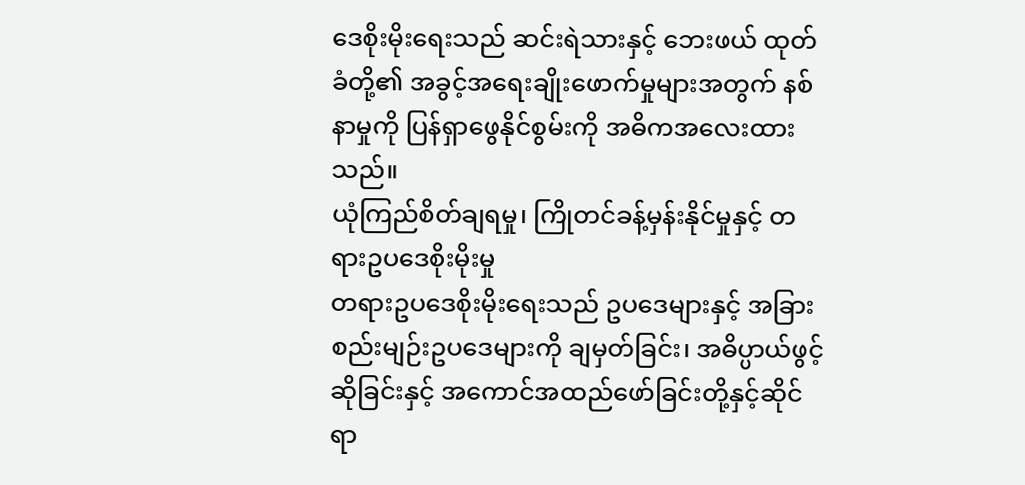ဒေစိုးမိုးရေးသည် ဆင်းရဲသားနှင့် ဘေးဖယ် ထုတ်ခံတို့၏ အခွင့်အရေးချိုးဖောက်မှုများအတွက် နစ်နာမှုကို ပြန်ရှာဖွေနိုင်စွမ်းကို အဓိကအလေးထားသည်။
ယုံကြည်စိတ်ချရမှု၊ ကြိုတင်ခန့်မှန်းနိုင်မှုနှင့် တရားဥပဒေစိုးမိုးမှု
တရားဥပဒေစိုးမိုးရေးသည် ဥပဒေများနှင့် အခြားစည်းမျဉ်းဥပဒေများကို ချမှတ်ခြင်း၊ အဓိပ္ပာယ်ဖွင့်ဆိုခြင်းနှင့် အကောင်အထည်ဖော်ခြင်းတို့နှင့်ဆိုင်ရာ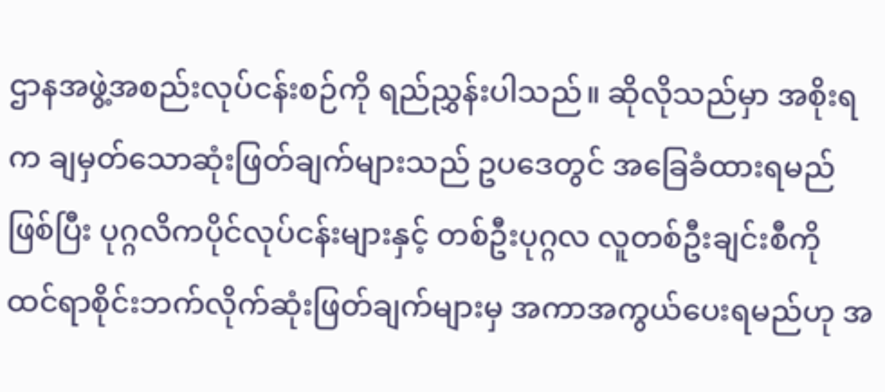ဌာနအဖွဲ့အစည်းလုပ်ငန်းစဉ်ကို ရည်ညွှန်းပါသည်။ ဆိုလိုသည်မှာ အစိုးရက ချမှတ်သောဆုံးဖြတ်ချက်များသည် ဥပဒေတွင် အခြေခံထားရမည်ဖြစ်ပြီး ပုဂ္ဂလိကပိုင်လုပ်ငန်းများနှင့် တစ်ဦးပုဂ္ဂလ လူတစ်ဦးချင်းစီကို ထင်ရာစိုင်းဘက်လိုက်ဆုံးဖြတ်ချက်များမှ အကာအကွယ်ပေးရမည်ဟု အ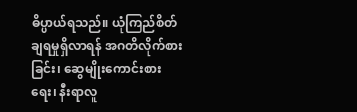ဓိပ္ပာယ်ရသည်။ ယုံကြည်စိတ်ချရမှုရှိလာရန် အဂတိလိုက်စားခြင်း၊ ဆွေမျိုးကောင်းစားရေး၊ နီးရာလူ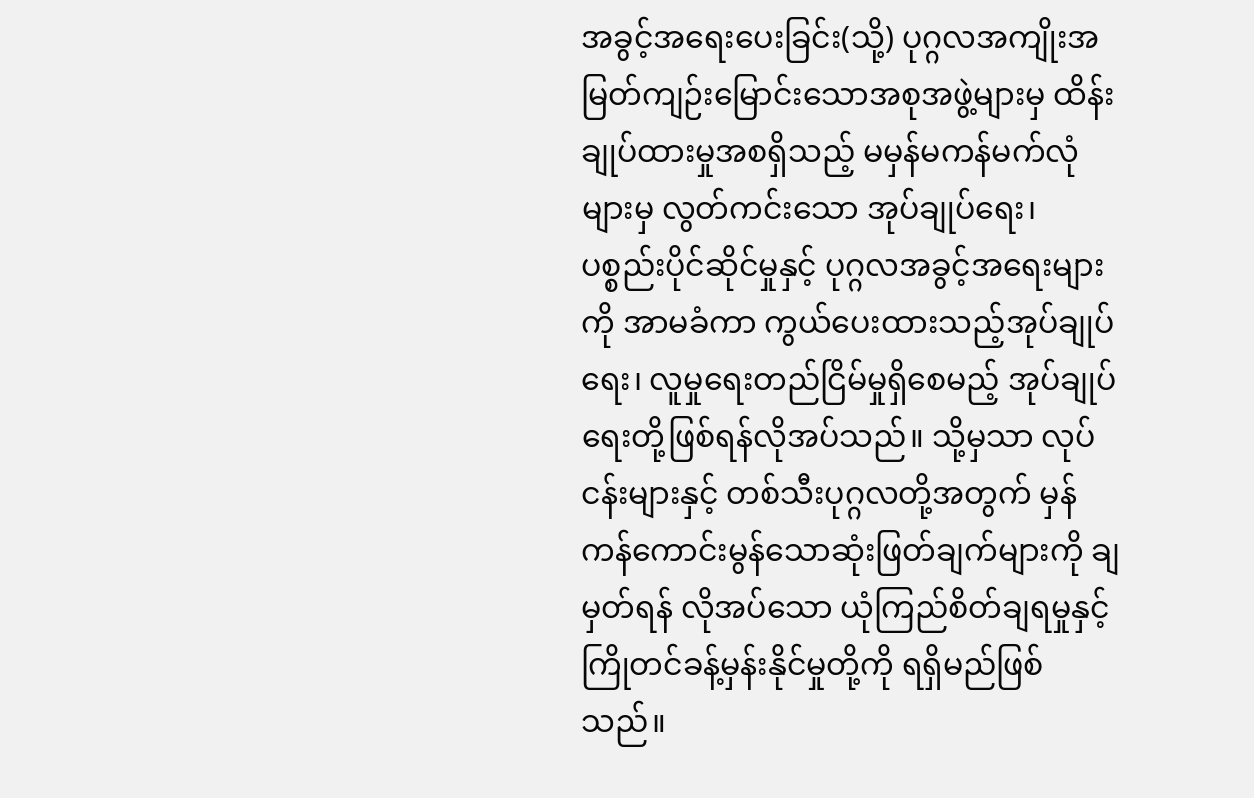အခွင့်အရေးပေးခြင်း(သို့) ပုဂ္ဂလအကျိုးအမြတ်ကျဉ်းမြောင်းသောအစုအဖွဲ့များမှ ထိန်းချုပ်ထားမှုအစရှိသည့် မမှန်မကန်မက်လုံများမှ လွတ်ကင်းသော အုပ်ချုပ်ရေး၊ ပစ္စည်းပိုင်ဆိုင်မှုနှင့် ပုဂ္ဂလအခွင့်အရေးများကို အာမခံကာ ကွယ်ပေးထားသည့်အုပ်ချုပ်ရေး၊ လူမှုရေးတည်ငြိမ်မှုရှိစေမည့် အုပ်ချုပ်ရေးတို့ဖြစ်ရန်လိုအပ်သည်။ သို့မှသာ လုပ်ငန်းများနှင့် တစ်သီးပုဂ္ဂလတို့အတွက် မှန်ကန်ကောင်းမွန်သောဆုံးဖြတ်ချက်များကို ချမှတ်ရန် လိုအပ်သော ယုံကြည်စိတ်ချရမှုနှင့် ကြိုတင်ခန့်မှန်းနိုင်မှုတို့ကို ရရှိမည်ဖြစ်သည်။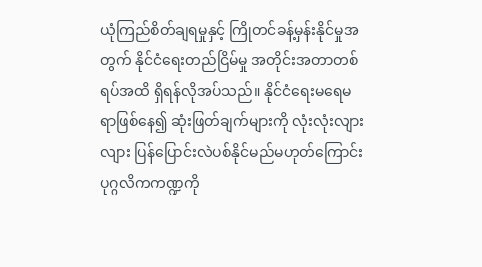ယုံကြည်စိတ်ချရမှုနှင့် ကြိုတင်ခန့်မှန်းနိုင်မှုအတွက် နိုင်ငံရေးတည်ငြိမ်မှု အတိုင်းအတာတစ်ရပ်အထိ ရှိရန်လိုအပ်သည်။ နိုင်ငံရေးမရေမရာဖြစ်နေ၍ ဆုံးဖြတ်ချက်များကို လုံးလုံးလျားလျား ပြန်ပြောင်းလဲပစ်နိုင်မည်မဟုတ်ကြောင်း ပုဂ္ဂလိကကဏ္ဍကို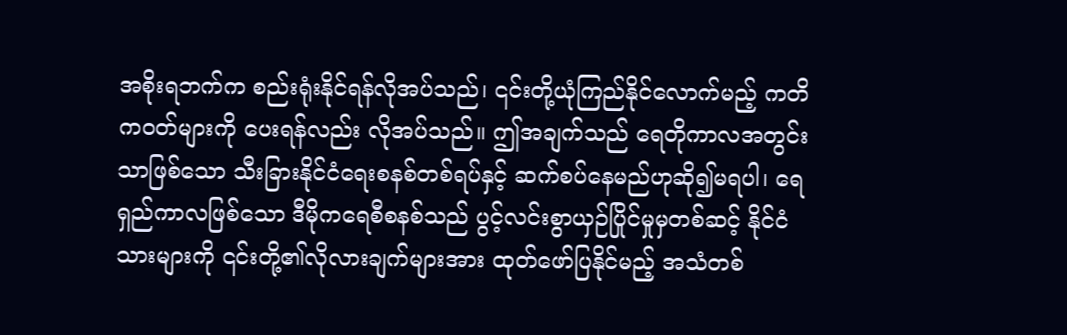အစိုးရဘက်က စည်းရုံးနိုင်ရန်လိုအပ်သည်၊ ၎င်းတို့ယုံကြည်နိုင်လောက်မည့် ကတိကဝတ်များကို ပေးရန်လည်း လိုအပ်သည်။ ဤအချက်သည် ရေတိုကာလအတွင်းသာဖြစ်သော သီးခြားနိုင်ငံရေးစနစ်တစ်ရပ်နှင့် ဆက်စပ်နေမည်ဟုဆို၍မရပါ၊ ရေရှည်ကာလဖြစ်သော ဒီမိုကရေစီစနစ်သည် ပွင့်လင်းစွာယှဉ်ပြိုင်မှုမှတစ်ဆင့် နိုင်ငံသားများကို ၎င်းတို့၏လိုလားချက်များအား ထုတ်ဖော်ပြနိုင်မည့် အသံတစ်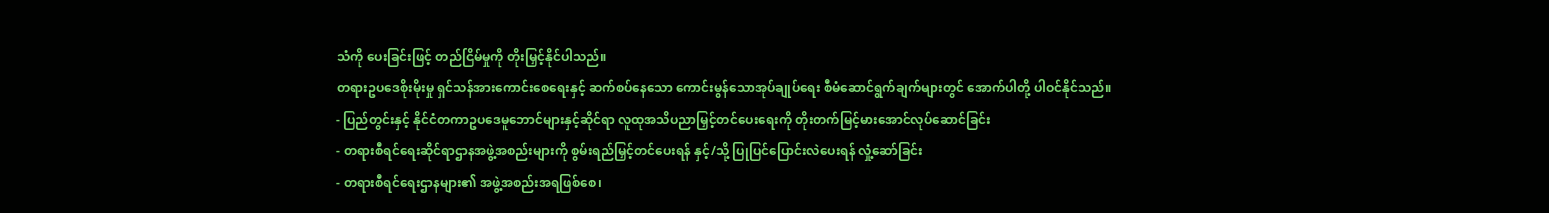သံကို ပေးခြင်းဖြင့် တည်ငြိမ်မှုကို တိုးမြှင့်နိုင်ပါသည်။
တရားဥပဒေစိုးမိုးမှု ရှင်သန်အားကောင်းစေရေးနှင့် ဆက်စပ်နေသော ကောင်းမွန်သောအုပ်ချုပ်ရေး စီမံဆောင်ရွက်ချက်များတွင် အောက်ပါတို့ ပါဝင်နိုင်သည်။
- ပြည်တွင်းနှင့် နိုင်ငံတကာဥပဒေမူဘောင်များနှင့်ဆိုင်ရာ လူထုအသိပညာမြှင့်တင်ပေးရေးကို တိုးတက်မြင့်မားအောင်လုပ်ဆောင်ခြင်း
- တရားစီရင်ရေးဆိုင်ရာဌာနအဖွဲ့အစည်းများကို စွမ်းရည်မြှင့်တင်ပေးရန် နှင့်/သို့ ပြုပြင်ပြောင်းလဲပေးရန် လှုံ့ဆော်ခြင်း
- တရားစီရင်ရေးဌာနများ၏ အဖွဲ့အစည်းအရဖြစ်စေ၊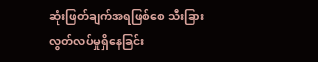ဆုံးဖြတ်ချက်အရဖြစ်စေ သီးခြားလွတ်လပ်မှုရှိနေခြင်း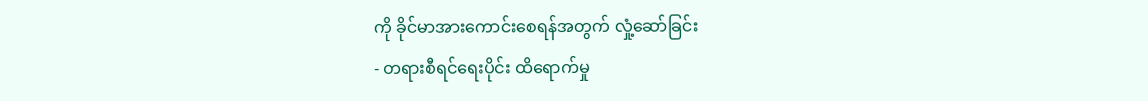ကို ခိုင်မာအားကောင်းစေရန်အတွက် လှုံ့ဆော်ခြင်း
- တရားစီရင်ရေးပိုင်း ထိရောက်မှု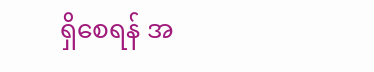ရှိစေရန် အ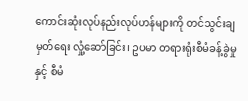ကောင်းဆုံးလုပ်နည်းလုပ်ဟန်များကို တင်သွင်းချမှတ်ရေး လှုံ့ဆော်ခြင်း၊ ဥပမာ တရားရုံးစီမံခန့်ခွဲမှုနှင့် စီမံ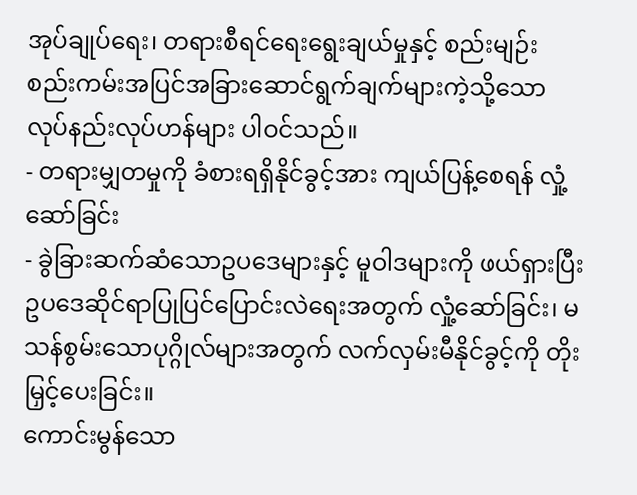အုပ်ချုပ်ရေး၊ တရားစီရင်ရေးရွေးချယ်မှုနှင့် စည်းမျဉ်း စည်းကမ်းအပြင်အခြားဆောင်ရွက်ချက်များကဲ့သို့သောလုပ်နည်းလုပ်ဟန်များ ပါဝင်သည်။
- တရားမျှတမှုကို ခံစားရရှိနိုင်ခွင့်အား ကျယ်ပြန့်စေရန် လှုံ့ဆော်ခြင်း
- ခွဲခြားဆက်ဆံသောဥပဒေများနှင့် မူဝါဒများကို ဖယ်ရှားပြီး ဥပဒေဆိုင်ရာပြုပြင်ပြောင်းလဲရေးအတွက် လှုံ့ဆော်ခြင်း၊ မသန်စွမ်းသောပုဂ္ဂိုလ်များအတွက် လက်လှမ်းမီနိုင်ခွင့်ကို တိုးမြှင့်ပေးခြင်း။
ကောင်းမွန်သော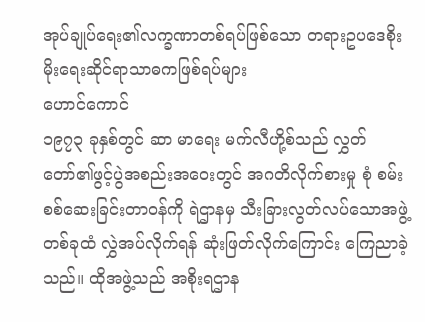အုပ်ချုပ်ရေး၏လက္ခဏာတစ်ရပ်ဖြစ်သော တရားဥပဒေစိုးမိုးရေးဆိုင်ရာသာဓကဖြစ်ရပ်များ
ဟောင်ကောင်
၁၉၇၃ ခုနှစ်တွင် ဆာ မာရေး မက်လီဟို့စ်သည် လွှတ်တော်၏ဖွင့်ပွဲအစည်းအဝေးတွင် အဂတိလိုက်စားမှု စုံ စမ်းစစ်ဆေးခြင်းတာဝန်ကို ရဲဌာနမှ သီးခြားလွတ်လပ်သောအဖွဲ့တစ်ခုထံ လွှဲအပ်လိုက်ရန် ဆုံးဖြတ်လိုက်ကြောင်း ကြေညာခဲ့သည်။ ထိုအဖွဲ့သည် အစိုးရဌာန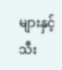များနှင့် သီး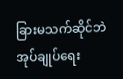ခြားမသက်ဆိုင်ဘဲ အုပ်ချုပ်ရေး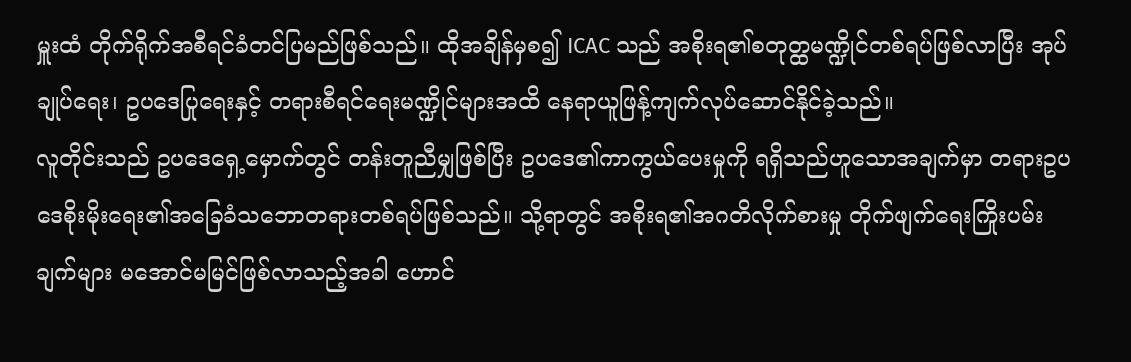မှူးထံ တိုက်ရိုက်အစီရင်ခံတင်ပြမည်ဖြစ်သည်။ ထိုအချိန်မှစ၍ ICAC သည် အစိုးရ၏စတုတ္ထမဏ္ဍိုင်တစ်ရပ်ဖြစ်လာပြီး အုပ်ချုပ်ရေး၊ ဥပဒေပြုရေးနှင့် တရားစီရင်ရေးမဏ္ဍိုင်များအထိ နေရာယူဖြန့်ကျက်လုပ်ဆောင်နိုင်ခဲ့သည်။
လူတိုင်းသည် ဥပဒေရှေ့မှောက်တွင် တန်းတူညီမျှဖြစ်ပြီး ဥပဒေ၏ကာကွယ်ပေးမှုကို ရရှိသည်ဟူသောအချက်မှာ တရားဥပဒေစိုးမိုးရေး၏အခြေခံသဘောတရားတစ်ရပ်ဖြစ်သည်။ သို့ရာတွင် အစိုးရ၏အဂတိလိုက်စားမှု တိုက်ဖျက်ရေးကြိုးပမ်းချက်များ မအောင်မမြင်ဖြစ်လာသည့်အခါ ဟောင်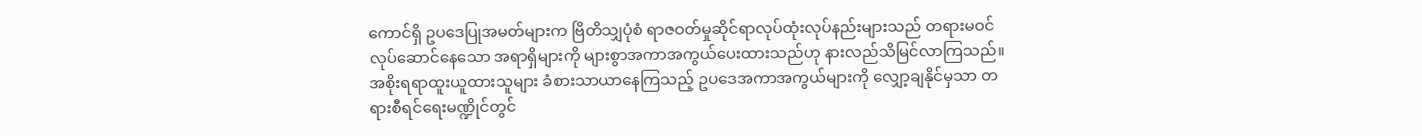ကောင်ရှိ ဥပဒေပြုအမတ်များက ဗြိတိသျှပုံစံ ရာဇဝတ်မှုဆိုင်ရာလုပ်ထုံးလုပ်နည်းများသည် တရားမဝင် လုပ်ဆောင်နေသော အရာရှိများကို များစွာအကာအကွယ်ပေးထားသည်ဟု နားလည်သိမြင်လာကြသည်။ အစိုးရရာထူးယူထားသူများ ခံစားသာယာနေကြသည့် ဥပဒေအကာအကွယ်များကို လျှော့ချနိုင်မှသာ တရားစီရင်ရေးမဏ္ဍိုင်တွင်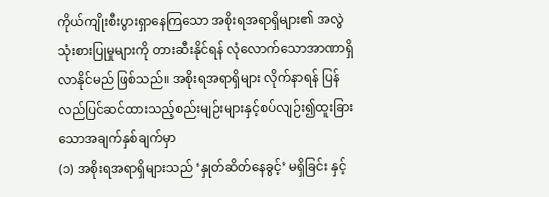ကိုယ်ကျိုးစီးပွားရှာနေကြသော အစိုးရအရာရှိများ၏ အလွဲသုံးစားပြုမှုများကို တားဆီးနိုင်ရန် လုံလောက်သောအာဏာရှိလာနိုင်မည် ဖြစ်သည်။ အစိုးရအရာရှိများ လိုက်နာရန် ပြန်လည်ပြင်ဆင်ထားသည့်စည်းမျဉ်းများနှင့်စပ်လျဉ်း၍ထူးခြားသောအချက်နှစ်ချက်မှာ
(၁) အစိုးရအရာရှိများသည် ‘နှုတ်ဆိတ်နေခွင့်’ မရှိခြင်း နှင့်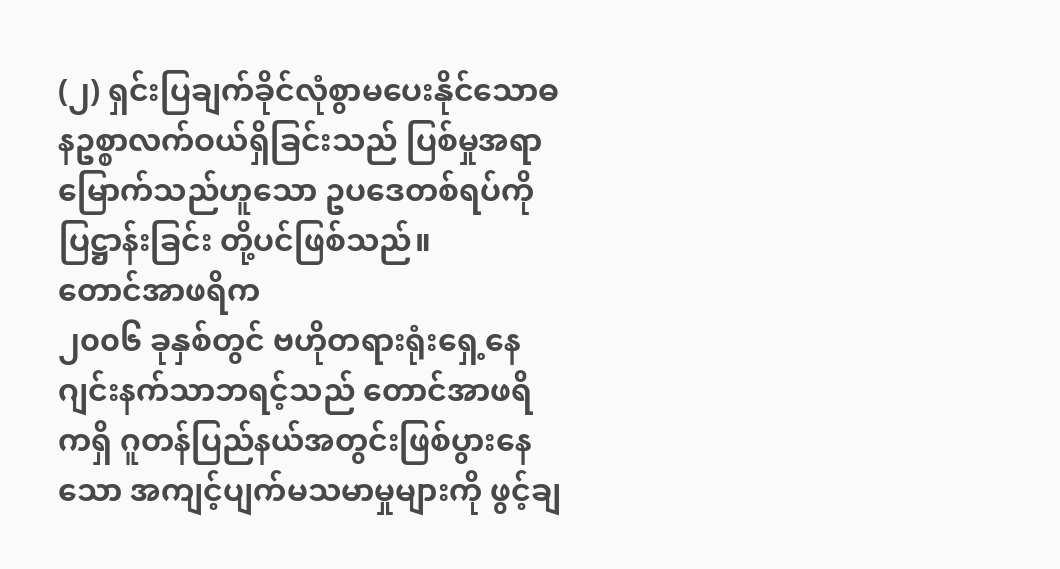(၂) ရှင်းပြချက်ခိုင်လုံစွာမပေးနိုင်သောဓနဥစ္စာလက်ဝယ်ရှိခြင်းသည် ပြစ်မှုအရာမြောက်သည်ဟူသော ဥပဒေတစ်ရပ်ကို ပြဋ္ဌာန်းခြင်း တို့ပင်ဖြစ်သည်။
တောင်အာဖရိက
၂၀၀၆ ခုနှစ်တွင် ဗဟိုတရားရုံးရှေ့နေ ဂျင်းနက်သာဘရင့်သည် တောင်အာဖရိကရှိ ဂူတန်ပြည်နယ်အတွင်းဖြစ်ပွားနေသော အကျင့်ပျက်မသမာမှုများကို ဖွင့်ချ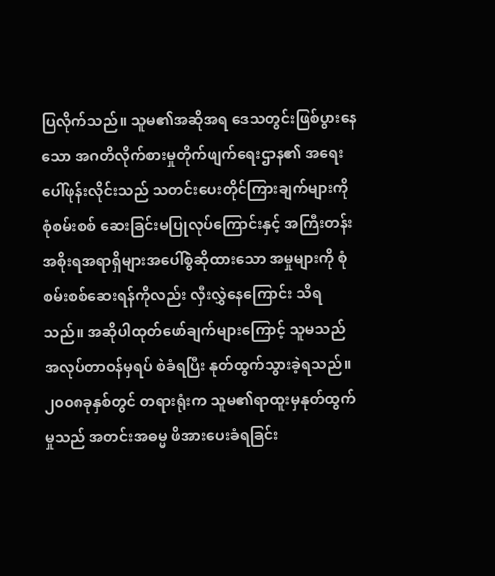ပြလိုက်သည်။ သူမ၏အဆိုအရ ဒေသတွင်းဖြစ်ပွားနေသော အဂတိလိုက်စားမှုတိုက်ဖျက်ရေးဌာန၏ အရေးပေါ်ဖုန်းလိုင်းသည် သတင်းပေးတိုင်ကြားချက်များကို စုံစမ်းစစ် ဆေးခြင်းမပြုလုပ်ကြောင်းနှင့် အကြီးတန်းအစိုးရအရာရှိများအပေါ်စွဲဆိုထားသော အမှုများကို စုံစမ်းစစ်ဆေးရန်ကိုလည်း လှီးလွှဲနေကြောင်း သိရသည်။ အဆိုပါထုတ်ဖော်ချက်များကြောင့် သူမသည် အလုပ်တာဝန်မှရပ် စဲခံရပြီး နုတ်ထွက်သွားခဲ့ရသည်။ ၂၀၀၈ခုနှစ်တွင် တရားရုံးက သူမ၏ရာထူးမှနုတ်ထွက်မှုသည် အတင်းအဓမ္မ ဖိအားပေးခံရခြင်း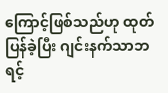ကြောင့်ဖြစ်သည်ဟု ထုတ်ပြန်ခဲ့ပြီး ဂျင်းနက်သာဘရင့်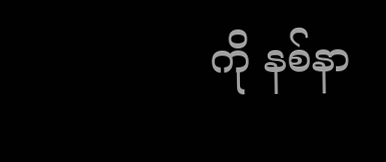ကို နစ်နာ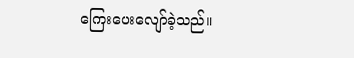ကြေးပေးလျော်ခဲ့သည်။